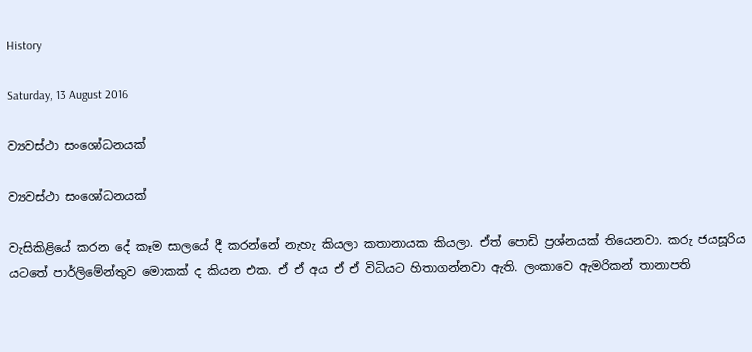History

Saturday, 13 August 2016

ව්‍යවස්ථා සංශෝධනයක්

ව්‍යවස්ථා සංශෝධනයක්

වැසිකිළියේ කරන දේ කෑම සාලයේ දී කරන්නේ නැහැ කියලා කතානායක කියලා. ඒත් පොඩි ප්‍රශ්නයක් තියෙනවා. කරු ජයසූරිය යටතේ පාර්ලිමේන්තුව මොකක් ද කියන එක. ඒ ඒ අය ඒ ඒ විධියට හිතාගන්නවා ඇති. ලංකාවෙ ඇමරිකන් තානාපති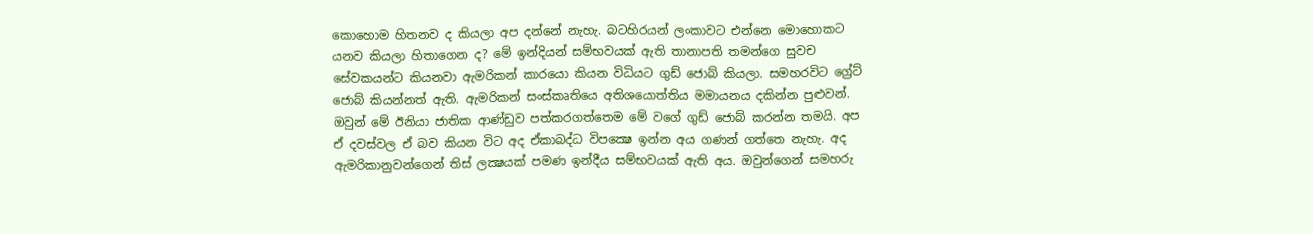කොහොම හිතනව ද කියලා අප දන්නේ නැහැ. බටහිරයන් ලංකාවට එන්නෙ මොහොකට  යනව කියලා හිතාගෙන ද? මේ ඉන්දියන් සම්භවයක් ඇති තානාපති තමන්ගෙ සුවච සේවකයන්ට කියනවා ඇමරිකන් කාරයො කියන විධියට ගුඩ් ජොබ් කියලා. සමහරවිට ග්‍රේට් ජොබ් කියන්නත් ඇති. ඇමරිකන් සංස්කෘතියෙ අතිශයොත්තිය මමායනය දකින්න පුළුවන්. ඔවුන් මේ ඊනියා ජාතික ආණ්ඩුව පත්කරගත්තෙම මේ වගේ ගුඩ් ජොබ් කරන්න තමයි. අප ඒ දවස්වල ඒ බව කියන විට අද ඒකාබද්ධ විපක්‍ෂෙ ඉන්න අය ගණන් ගත්තෙ නැහැ. අද ඇමරිකානුවන්ගෙන් තිස් ලක්‍ෂයක් පමණ ඉන්දීය සම්භවයක් ඇති අය. ඔවුන්ගෙන් සමහරු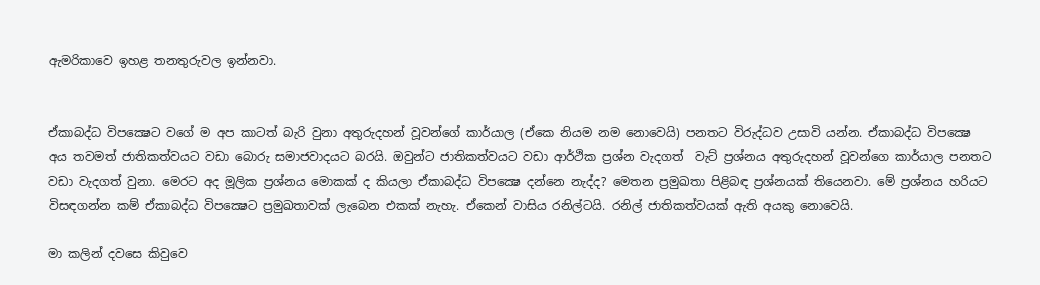ඇමරිකාවෙ ඉහළ තනතුරුවල ඉන්නවා.


ඒකාබද්ධ විපක්‍ෂෙට වගේ ම අප කාටත් බැරි වුනා අතුරුදහන් වූවන්ගේ කාර්යාල (ඒකෙ නියම නම නොවෙයි) පනතට විරුද්ධව උසාවි යන්න. ඒකාබද්ධ විපක්‍ෂෙ අය තවමත් ජාතිකත්වයට වඩා බොරු සමාජවාදයට බරයි. ඔවුන්ට ජාතිකත්වයට වඩා ආර්ථික ප්‍රශ්න වැදගත්  වැට් ප්‍රශ්නය අතුරුදහන් වූවන්ගෙ කාර්යාල පනතට වඩා වැදගත් වුනා. මෙරට අද මූලික ප්‍රශ්නය මොකක් ද කියලා ඒකාබද්ධ විපක්‍ෂෙ දන්නෙ නැද්ද? මෙතන ප්‍රමුඛතා පිළිබඳ ප්‍රශ්නයක් තියෙනවා. මේ ප්‍රශ්නය හරියට විසඳගන්න කම් ඒකාබද්ධ විපක්‍ෂෙට ප්‍රමුඛතාවක් ලැබෙන එකක් නැහැ. ඒකෙන් වාසිය රනිල්ටයි. රනිල් ජාතිකත්වයක් ඇති අයකු නොවෙයි.

මා කලින් දවසෙ කිවුවෙ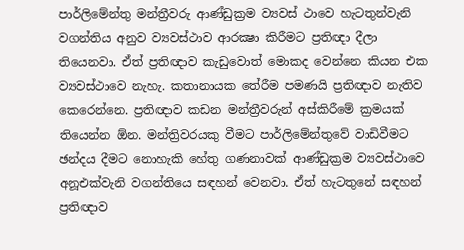පාර්ලිමේන්තු මන්ත්‍රීවරු ආණ්ඩුක්‍රම ව්‍යවස් ථාවෙ හැටතුන්වැනි වගන්තිය අනුව ව්‍යවස්ථාව ආරක්‍ෂා කිරීමට ප්‍රතිඥා දීලා තියෙනවා. ඒත් ප්‍රතිඥාව කැඩුවොත් මොකද වෙන්නෙ කියන එක ව්‍යවස්ථාවෙ නැහැ. කතානායක තේරීම පමණයි ප්‍රතිඥාව නැතිව කෙරෙන්නෙ. ප්‍රතිඥාව කඩන මන්ත්‍රීවරුන් අස්කිරීමේ ක්‍රමයක් තියෙන්න ඕන. මන්ත්‍රිවරයකු වීමට පාර්ලිමේන්තුවේ වාඩිවීමට ඡන්දය දීමට නොහැකි හේතු ගණනාවක් ආණ්ඩුක්‍රම ව්‍යවස්ථාවෙ අනූඑක්වැනි වගන්තියෙ සඳහන් වෙනවා. ඒත් හැටතුනේ සඳහන් ප්‍රතිඥාව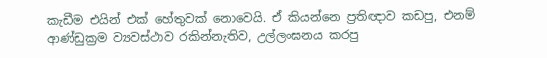කැඩීම එයින් එක් හේතුවක් නොවෙයි. ඒ කියන්නෙ ප්‍රතිඥාව කඩපු, එනම් ආණ්ඩුක්‍රම ව්‍යවස්ථාව රකින්නැතිව, උල්ලංඝනය කරපු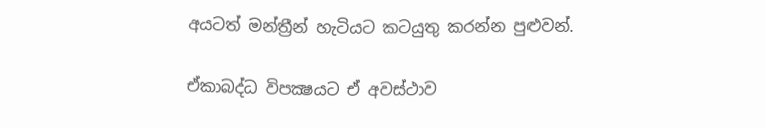අයටත් මන්ත්‍රීන් හැටියට කටයුතු කරන්න පුළුවන්.

ඒකාබද්ධ විපක්‍ෂයට ඒ අවස්ථාව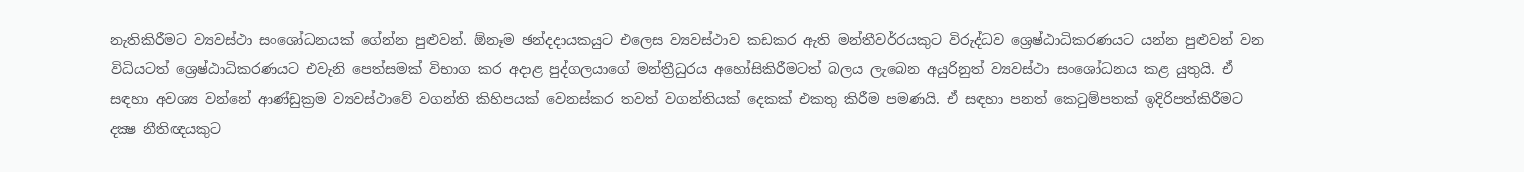නැතිකිරීමට ව්‍යවස්ථා සංශෝධනයක් ගේන්න පුළුවන්. ඕනෑම ඡන්දදායකයුට එලෙස ව්‍යවස්ථාව කඩකර ඇති මන්තීවර්‍රයකුට විරුද්ධව ශ්‍රෙෂ්ඨාධිකරණයට යන්න පුළුවන් වන විධියටත් ශ්‍රෙෂ්ඨාධිකරණයට එවැනි පෙත්සමක් විභාග කර අදාළ පුද්ගලයාගේ මන්ත්‍රීධුරය අහෝසිකිරීමටත් බලය ලැබෙන අයුරිනුත් ව්‍යවස්ථා සංශෝධනය කළ යුතුයි. ඒ සඳහා අවශ්‍ය වන්නේ ආණ්ඩුක්‍රම ව්‍යවස්ථාවේ වගන්ති කිහිපයක් වෙනස්කර තවත් වගන්තියක් දෙකක් එකතු කිරීම පමණයි. ඒ සඳහා පනත් කෙටුම්පතක් ඉදිරිපත්කිරීමට දක්‍ෂ නීතිඥයකුට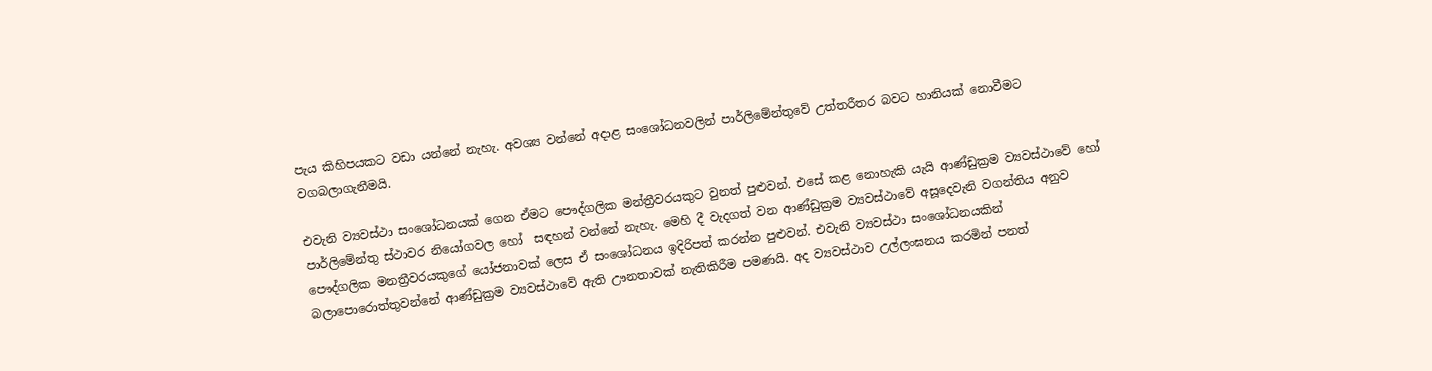පැය කිහිපයකට වඩා යන්නේ නැහැ. අවශ්‍ය වන්නේ අදාළ සංශෝධනවලින් පාර්ලිමේන්තුවේ උත්තරීතර බවට හානියක් නොවීමට වගබලාගැනීමයි.

එවැනි ව්‍යවස්ථා සංශෝධනයක් ගෙන ඒමට පෞද්ගලික මන්ත්‍රීවරයකුට වුනත් පුළුවන්. එසේ කළ නොහැකි යැයි ආණ්ඩුක්‍රම ව්‍යවස්ථාවේ හෝ පාර්ලිමේන්තු ස්ථාවර නියෝගවල හෝ  සඳහන් වන්නේ නැහැ. මෙහි දී වැදගත් වන ආණ්ඩුක්‍රම ව්‍යවස්ථාවේ අසූදෙවැනි වගන්තිය අනුව පෞද්ගලික මනත්‍රීවරයකුගේ යෝජනාවක් ලෙස ඒ සංශෝධනය ඉදිරිපත් කරන්න පුළුවන්. එවැනි ව්‍යවස්ථා සංශෝධනයකින් බලාපොරොත්තුවන්නේ ආණ්ඩුක්‍රම ව්‍යවස්ථාවේ ඇති ඌනතාවක් නැතිකිරීම පමණයි. අද ව්‍යවස්ථාව උල්ලංඝනය කරමින් පනත්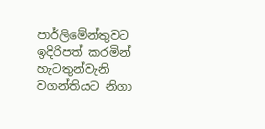පාර්ලිමේන්තුවට ඉදිරිපත් කරමින් හැටතුන්වැනි වගන්තියට නිගා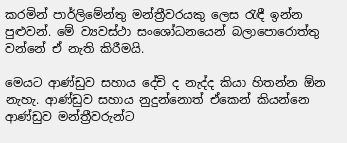කරමින් පාර්ලිමේන්තු මන්ත්‍රීවරයකු ලෙස රැඳී ඉන්න පුළුවන්. මේ ව්‍යවස්ථා සංශෝධනයෙන් බලාපොරොත්තු වන්නේ ඒ නැති කිරීමයි.

මෙයට ආණ්ඩුව සහාය දේචි ද නැද්ද කියා හිතන්න ඕන නැහැ. ආණ්ඩුව සහාය නුදුන්නොත් ඒකෙන් කියන්නෙ ආණ්ඩුව මන්ත්‍රීවරුන්ට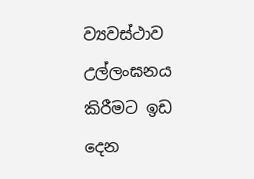ව්‍යවස්ථාව  උල්ලංඝනය කිරීමට ඉඩ දෙන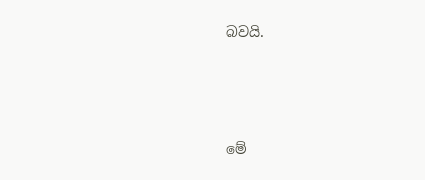බවයි.






මේ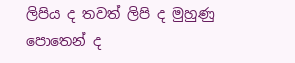ලිපිය ද තවත් ලිපි ද මුහුණු පොතෙන් ද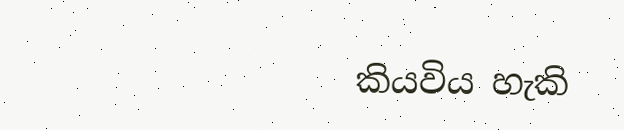කියවිය හැකි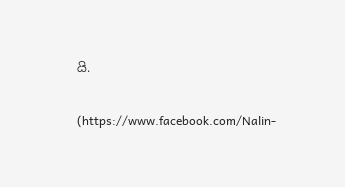යි.

(https://www.facebook.com/Nalin-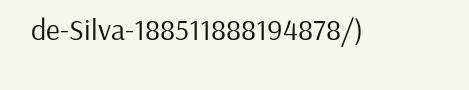de-Silva-188511888194878/)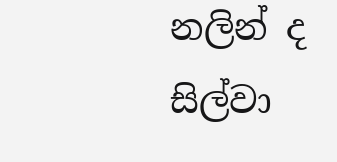නලින් ද සිල්වා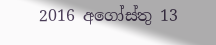2016 අගෝස්තු 13